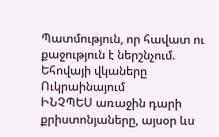Պատմություն, որ հավատ ու քաջություն է ներշնչում. Եհովայի վկաները Ուկրաինայում
ԻՆՉՊԵՍ առաջին դարի քրիստոնյաները, այսօր ևս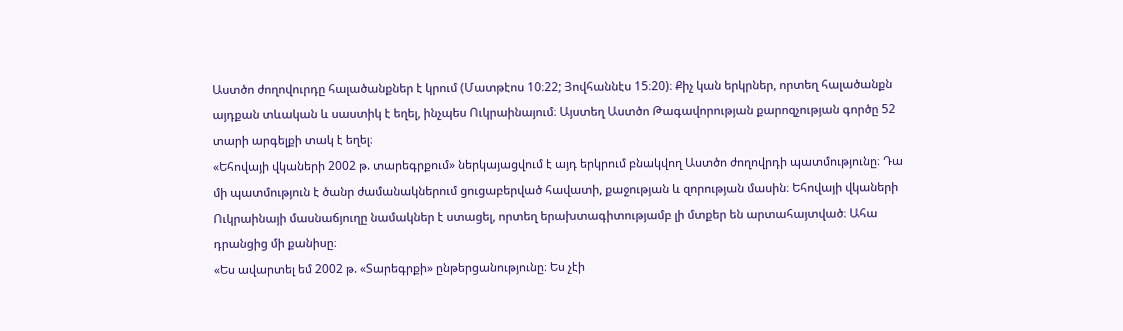Աստծո ժողովուրդը հալածանքներ է կրում (Մատթէոս 10։22; Յովհաննէս 15։20)։ Քիչ կան երկրներ, որտեղ հալածանքն այդքան տևական և սաստիկ է եղել, ինչպես Ուկրաինայում։ Այստեղ Աստծո Թագավորության քարոզչության գործը 52 տարի արգելքի տակ է եղել։
«Եհովայի վկաների 2002 թ. տարեգրքում» ներկայացվում է այդ երկրում բնակվող Աստծո ժողովրդի պատմությունը։ Դա մի պատմություն է ծանր ժամանակներում ցուցաբերված հավատի, քաջության և զորության մասին։ Եհովայի վկաների Ուկրաինայի մասնաճյուղը նամակներ է ստացել, որտեղ երախտագիտությամբ լի մտքեր են արտահայտված։ Ահա դրանցից մի քանիսը։
«Ես ավարտել եմ 2002 թ. «Տարեգրքի» ընթերցանությունը։ Ես չէի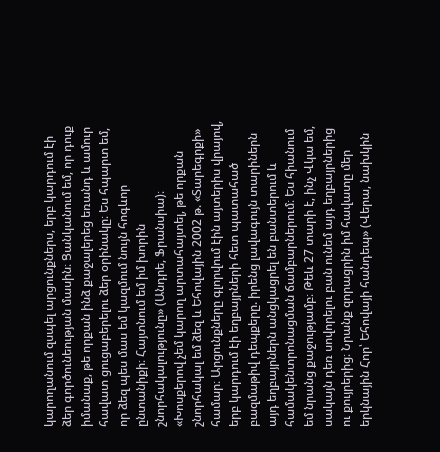կարողանում զսպել արցունքներս, երբ կարդում էի ձեր գործունեության մասին։ Ցանկանում եմ, որ դուք իմանաք, թե որքան ինձ քաջալերեց եռանդ և ամուր հավատ ցուցաբերելու ձեր օրինակը։ Ես հպարտ եմ, որ ձեզ պես մաս եմ կազմում նույն հոգևոր ընտանիքի։ Հայտնում եմ իմ խորին շնորհակալությունը» (Անդրե, Ֆրանսիա)։
«Խոսքերով չեմ կարող արտահայտել, թե որքան շնորհակալ եմ ձեզ և Եհովային 2002 թ. «Տարեգրքի» համար։ Արցունքները գլորվում էին այտերիս վրայով, երբ կարդում էի եղբայրների հետ պատահած բազմաթիվ դեպքերը. իրենց լավագույն տարիներն այդ եղբայրներն անցկացրել են բանտերում և համակենտրոնացման ճամբարներում։ Ես հիանում եմ նրանց քաջությամբ։ Թեև 27 տարի է, ինչ Վկա եմ, սակայն դեռ սովորելու բան ունեմ այդ եղբայրներից ու քույրերից։ Նրանք զորացրին իմ հավատը մեր երկնային Հոր՝ Եհովայի հանդեպ» (Վերա, նախկին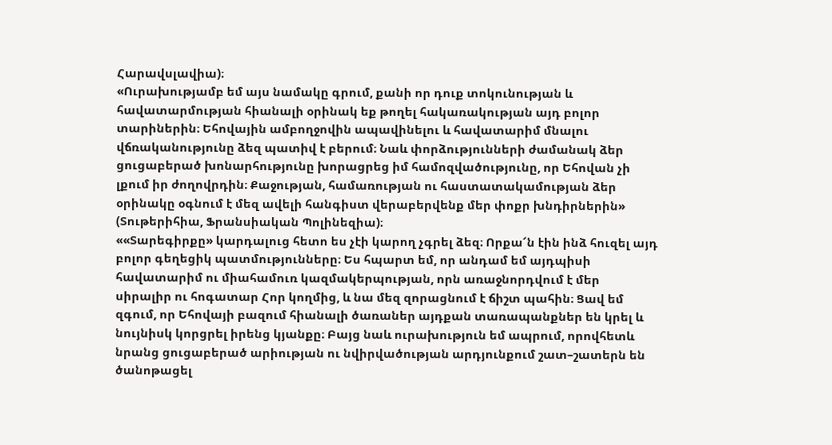Հարավսլավիա)։
«Ուրախությամբ եմ այս նամակը գրում, քանի որ դուք տոկունության և հավատարմության հիանալի օրինակ եք թողել հակառակության այդ բոլոր տարիներին։ Եհովային ամբողջովին ապավինելու և հավատարիմ մնալու վճռականությունը ձեզ պատիվ է բերում։ Նաև փորձությունների ժամանակ ձեր ցուցաբերած խոնարհությունը խորացրեց իմ համոզվածությունը, որ Եհովան չի լքում իր ժողովրդին։ Քաջության, համառության ու հաստատակամության ձեր օրինակը օգնում է մեզ ավելի հանգիստ վերաբերվենք մեր փոքր խնդիրներին» (Տութերիհիա, Ֆրանսիական Պոլինեզիա)։
««Տարեգիրքը» կարդալուց հետո ես չէի կարող չգրել ձեզ։ Որքա՜ն էին ինձ հուզել այդ բոլոր գեղեցիկ պատմությունները։ Ես հպարտ եմ, որ անդամ եմ այդպիսի հավատարիմ ու միահամուռ կազմակերպության, որն առաջնորդվում է մեր սիրալիր ու հոգատար Հոր կողմից, և նա մեզ զորացնում է ճիշտ պահին։ Ցավ եմ զգում, որ Եհովայի բազում հիանալի ծառաներ այդքան տառապանքներ են կրել և նույնիսկ կորցրել իրենց կյանքը։ Բայց նաև ուրախություն եմ ապրում, որովհետև նրանց ցուցաբերած արիության ու նվիրվածության արդյունքում շատ–շատերն են ծանոթացել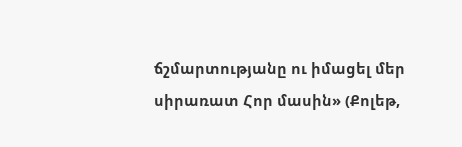ճշմարտությանը ու իմացել մեր սիրառատ Հոր մասին» (Քոլեթ,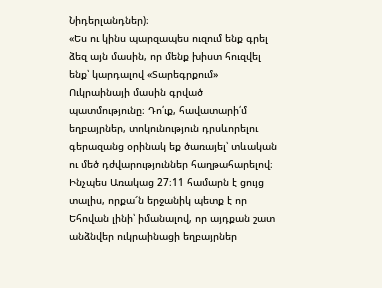Նիդերլանդներ)։
«Ես ու կինս պարզապես ուզում ենք գրել ձեզ այն մասին, որ մենք խիստ հուզվել ենք՝ կարդալով «Տարեգրքում» Ուկրաինայի մասին գրված պատմությունը։ Դո՛ւք, հավատարի՛մ եղբայրներ, տոկունություն դրսևորելու գերազանց օրինակ եք ծառայել՝ տևական ու մեծ դժվարություններ հաղթահարելով։ Ինչպես Առակաց 27։11 համարն է ցույց տալիս, որքա՜ն երջանիկ պետք է որ Եհովան լինի՝ իմանալով, որ այդքան շատ անձնվեր ուկրաինացի եղբայրներ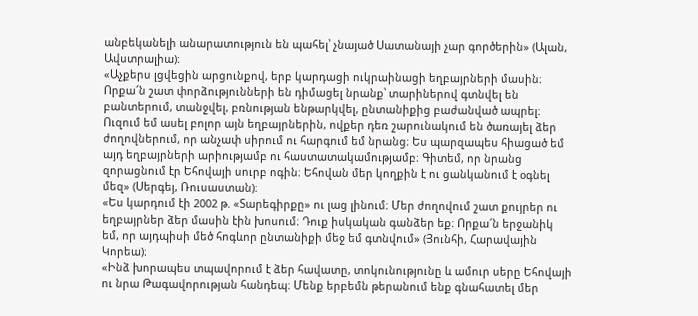անբեկանելի անարատություն են պահել՝ չնայած Սատանայի չար գործերին» (Ալան, Ավստրալիա)։
«Աչքերս լցվեցին արցունքով, երբ կարդացի ուկրաինացի եղբայրների մասին։ Որքա՜ն շատ փորձությունների են դիմացել նրանք՝ տարիներով գտնվել են բանտերում, տանջվել, բռնության ենթարկվել, ընտանիքից բաժանված ապրել։ Ուզում եմ ասել բոլոր այն եղբայրներին, ովքեր դեռ շարունակում են ծառայել ձեր ժողովներում, որ անչափ սիրում ու հարգում եմ նրանց։ Ես պարզապես հիացած եմ այդ եղբայրների արիությամբ ու հաստատակամությամբ։ Գիտեմ, որ նրանց զորացնում էր Եհովայի սուրբ ոգին։ Եհովան մեր կողքին է ու ցանկանում է օգնել մեզ» (Սերգեյ, Ռուսաստան)։
«Ես կարդում էի 2002 թ. «Տարեգիրքը» ու լաց լինում։ Մեր ժողովում շատ քույրեր ու եղբայրներ ձեր մասին էին խոսում։ Դուք իսկական գանձեր եք։ Որքա՜ն երջանիկ եմ, որ այդպիսի մեծ հոգևոր ընտանիքի մեջ եմ գտնվում» (Յունհի, Հարավային Կորեա)։
«Ինձ խորապես տպավորում է ձեր հավատը, տոկունությունը և ամուր սերը Եհովայի ու նրա Թագավորության հանդեպ։ Մենք երբեմն թերանում ենք գնահատել մեր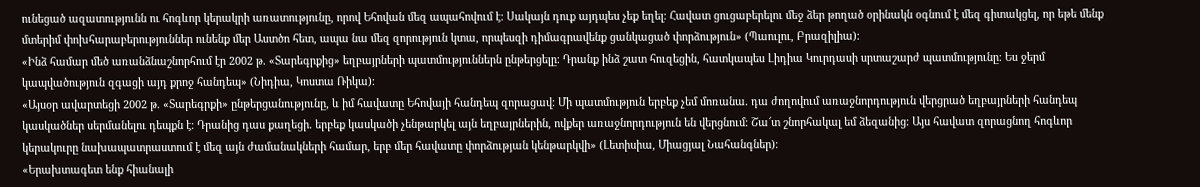ունեցած ազատությունն ու հոգևոր կերակրի առատությունը, որով Եհովան մեզ ապահովում է։ Սակայն դուք այդպես չեք եղել։ Հավատ ցուցաբերելու մեջ ձեր թողած օրինակն օգնում է մեզ գիտակցել, որ եթե մենք մտերիմ փոխհարաբերություններ ունենք մեր Աստծո հետ, ապա նա մեզ զորություն կտա, որպեսզի դիմագրավենք ցանկացած փորձություն» (Պաուլու, Բրազիլիա)։
«Ինձ համար մեծ առանձնաշնորհում էր 2002 թ. «Տարեգրքից» եղբայրների պատմություններն ընթերցելը։ Դրանք ինձ շատ հուզեցին, հատկապես Լիդիա Կուրդասի սրտաշարժ պատմությունը։ Ես ջերմ կապվածություն զգացի այդ քրոջ հանդեպ» (Նիդիա, Կոստա Ռիկա)։
«Այսօր ավարտեցի 2002 թ. «Տարեգրքի» ընթերցանությունը, և իմ հավատը Եհովայի հանդեպ զորացավ։ Մի պատմություն երբեք չեմ մոռանա. դա ժողովում առաջնորդություն վերցրած եղբայրների հանդեպ կասկածներ սերմանելու դեպքն է։ Դրանից դաս քաղեցի. երբեք կասկածի չենթարկել այն եղբայրներին, ովքեր առաջնորդություն են վերցնում։ Շա՜տ շնորհակալ եմ ձեզանից։ Այս հավատ զորացնող հոգևոր կերակուրը նախապատրաստում է մեզ այն ժամանակների համար, երբ մեր հավատը փորձության կենթարկվի» (Լետիսիա, Միացյալ Նահանգներ)։
«Երախտագետ ենք հիանալի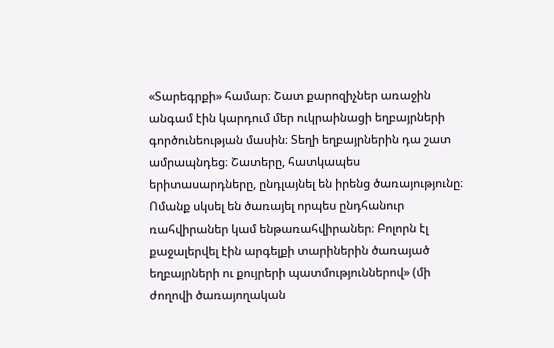«Տարեգրքի» համար։ Շատ քարոզիչներ առաջին անգամ էին կարդում մեր ուկրաինացի եղբայրների գործունեության մասին։ Տեղի եղբայրներին դա շատ ամրապնդեց։ Շատերը, հատկապես երիտասարդները, ընդլայնել են իրենց ծառայությունը։ Ոմանք սկսել են ծառայել որպես ընդհանուր ռահվիրաներ կամ ենթառահվիրաներ։ Բոլորն էլ քաջալերվել էին արգելքի տարիներին ծառայած եղբայրների ու քույրերի պատմություններով» (մի ժողովի ծառայողական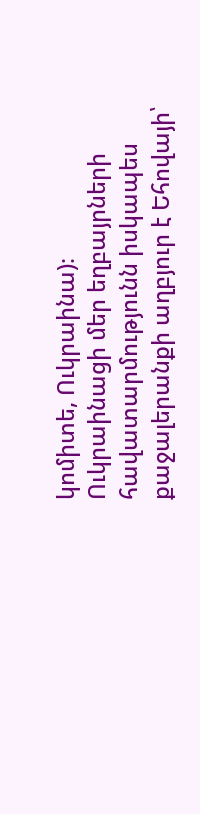կոմիտե, Ուկրաինա)։
Ուկրաինացի մեր եղբայրների հավատարմությունն իսկապես քաջալերանքի աղբյուր է Եհովայի՝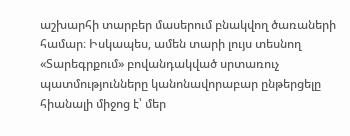աշխարհի տարբեր մասերում բնակվող ծառաների համար։ Իսկապես, ամեն տարի լույս տեսնող «Տարեգրքում» բովանդակված սրտառուչ պատմությունները կանոնավորաբար ընթերցելը հիանալի միջոց է՝ մեր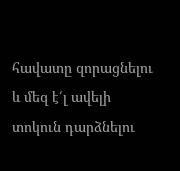հավատը զորացնելու և մեզ է՛լ ավելի տոկուն դարձնելու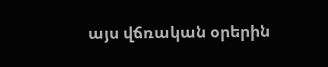այս վճռական օրերին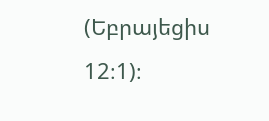(Եբրայեցիս 12։1)։